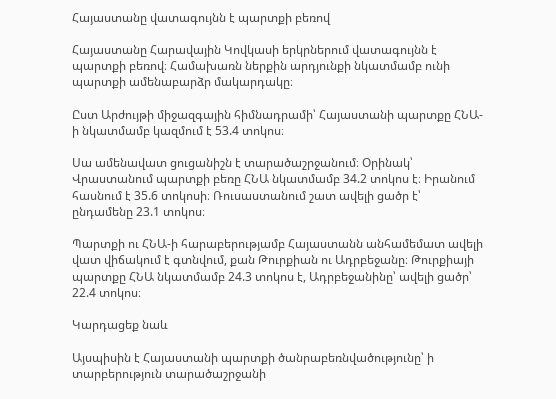Հայաստանը վատագույնն է պարտքի բեռով

Հայաստանը Հարավային Կովկասի երկրներում վատագույնն է պարտքի բեռով։ Համախառն ներքին արդյունքի նկատմամբ ունի պարտքի ամենաբարձր մակարդակը։

Ըստ Արժույթի միջազգային հիմնադրամի՝ Հայաստանի պարտքը ՀՆԱ-ի նկատմամբ կազմում է 53.4 տոկոս։

Սա ամենավատ ցուցանիշն է տարածաշրջանում։ Օրինակ՝ Վրաստանում պարտքի բեռը ՀՆԱ նկատմամբ 34.2 տոկոս է։ Իրանում հասնում է 35.6 տոկոսի։ Ռուսաստանում շատ ավելի ցածր է՝ ընդամենը 23.1 տոկոս։

Պարտքի ու ՀՆԱ-ի հարաբերությամբ Հայաստանն անհամեմատ ավելի վատ վիճակում է գտնվում, քան Թուրքիան ու Ադրբեջանը։ Թուրքիայի պարտքը ՀՆԱ նկատմամբ 24.3 տոկոս է, Ադրբեջանինը՝ ավելի ցածր՝ 22.4 տոկոս։

Կարդացեք նաև

Այսպիսին է Հայաստանի պարտքի ծանրաբեռնվածությունը՝ ի տարբերություն տարածաշրջանի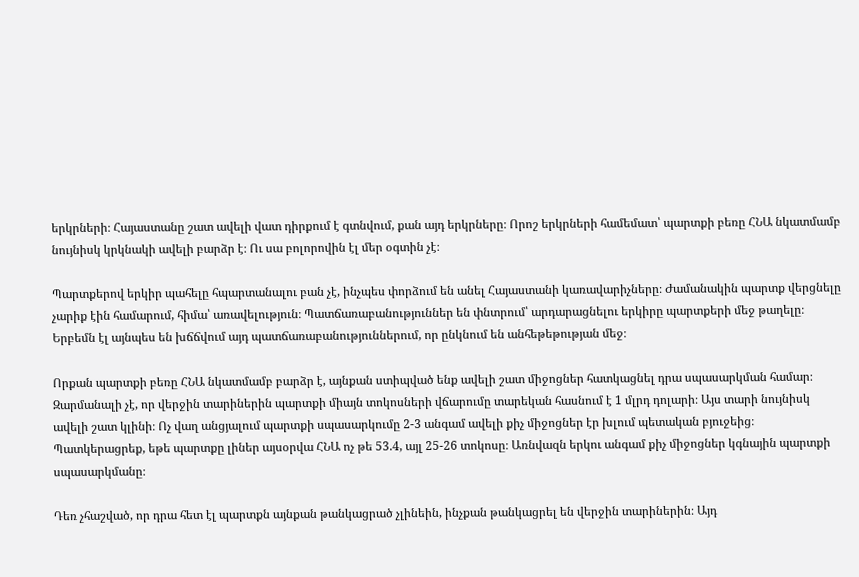երկրների։ Հայաստանը շատ ավելի վատ դիրքում է գտնվում, քան այդ երկրները։ Որոշ երկրների համեմատ՝ պարտքի բեռը ՀՆԱ նկատմամբ նույնիսկ կրկնակի ավելի բարձր է։ Ու սա բոլորովին էլ մեր օգտին չէ։

Պարտքերով երկիր պահելը հպարտանալու բան չէ, ինչպես փորձում են անել Հայաստանի կառավարիչները։ Ժամանակին պարտք վերցնելը չարիք էին համարում, հիմա՝ առավելություն։ Պատճառաբանություններ են փնտրում՝ արդարացնելու երկիրը պարտքերի մեջ թաղելը։ Երբեմն էլ այնպես են խճճվում այդ պատճառաբանություններում, որ ընկնում են անհեթեթության մեջ։

Որքան պարտքի բեռը ՀՆԱ նկատմամբ բարձր է, այնքան ստիպված ենք ավելի շատ միջոցներ հատկացնել դրա սպասարկման համար։ Զարմանալի չէ, որ վերջին տարիներին պարտքի միայն տոկոսների վճարումը տարեկան հասնում է 1 մլրդ դոլարի։ Այս տարի նույնիսկ ավելի շատ կլինի։ Ոչ վաղ անցյալում պարտքի սպասարկումը 2-3 անգամ ավելի քիչ միջոցներ էր խլում պետական բյուջեից։ Պատկերացրեք, եթե պարտքը լիներ այսօրվա ՀՆԱ ոչ թե 53.4, այլ 25-26 տոկոսը։ Առնվազն երկու անգամ քիչ միջոցներ կգնային պարտքի սպասարկմանը։

Դեռ չհաշված, որ դրա հետ էլ պարտքն այնքան թանկացրած չլինեին, ինչքան թանկացրել են վերջին տարիներին։ Այդ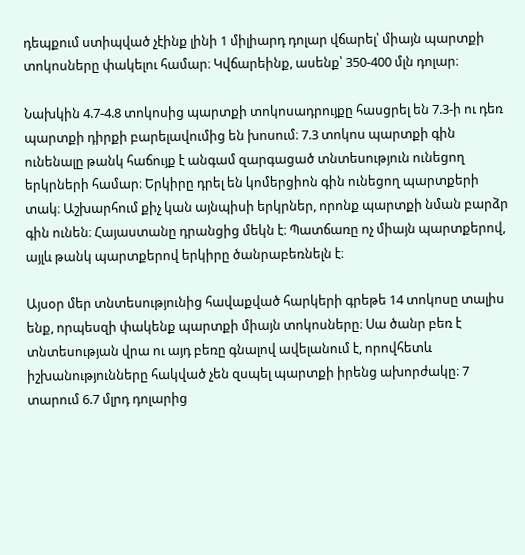դեպքում ստիպված չէինք լինի 1 միլիարդ դոլար վճարել՝ միայն պարտքի տոկոսները փակելու համար։ Կվճարեինք, ասենք՝ 350-400 մլն դոլար։

Նախկին 4.7-4.8 տոկոսից պարտքի տոկոսադրույքը հասցրել են 7.3-ի ու դեռ պարտքի դիրքի բարելավումից են խոսում։ 7.3 տոկոս պարտքի գին ունենալը թանկ հաճույք է անգամ զարգացած տնտեսություն ունեցող երկրների համար։ Երկիրը դրել են կոմերցիոն գին ունեցող պարտքերի տակ։ Աշխարհում քիչ կան այնպիսի երկրներ, որոնք պարտքի նման բարձր գին ունեն։ Հայաստանը դրանցից մեկն է։ Պատճառը ոչ միայն պարտքերով, այլև թանկ պարտքերով երկիրը ծանրաբեռնելն է։

Այսօր մեր տնտեսությունից հավաքված հարկերի գրեթե 14 տոկոսը տալիս ենք, որպեսզի փակենք պարտքի միայն տոկոսները։ Սա ծանր բեռ է տնտեսության վրա ու այդ բեռը գնալով ավելանում է, որովհետև իշխանությունները հակված չեն զսպել պարտքի իրենց ախորժակը։ 7 տարում 6.7 մլրդ դոլարից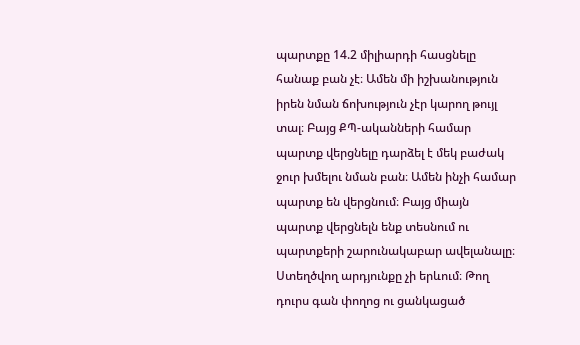պարտքը 14.2 միլիարդի հասցնելը հանաք բան չէ։ Ամեն մի իշխանություն իրեն նման ճոխություն չէր կարող թույլ տալ։ Բայց ՔՊ-ականների համար պարտք վերցնելը դարձել է մեկ բաժակ ջուր խմելու նման բան։ Ամեն ինչի համար պարտք են վերցնում։ Բայց միայն պարտք վերցնելն ենք տեսնում ու պարտքերի շարունակաբար ավելանալը։ Ստեղծվող արդյունքը չի երևում։ Թող դուրս գան փողոց ու ցանկացած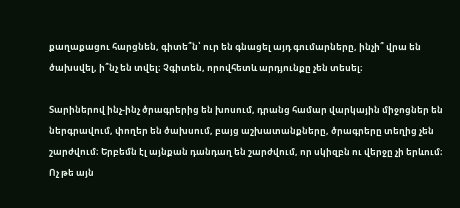քաղաքացու հարցնեն, գիտե՞ն՝ ուր են գնացել այդ գումարները, ինչի՞ վրա են ծախսվել, ի՞նչ են տվել։ Չգիտեն, որովհետև արդյունքը չեն տեսել։

Տարիներով ինչ-ինչ ծրագրերից են խոսում, դրանց համար վարկային միջոցներ են ներգրավում, փողեր են ծախսում, բայց աշխատանքները, ծրագրերը տեղից չեն շարժվում։ Երբեմն էլ այնքան դանդաղ են շարժվում, որ սկիզբն ու վերջը չի երևում։ Ոչ թե այն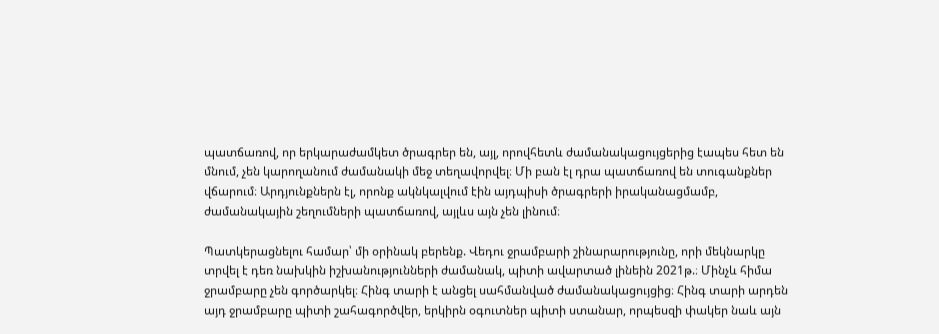պատճառով, որ երկարաժամկետ ծրագրեր են, այլ, որովհետև ժամանակացույցերից էապես հետ են մնում, չեն կարողանում ժամանակի մեջ տեղավորվել։ Մի բան էլ դրա պատճառով են տուգանքներ վճարում։ Արդյունքներն էլ, որոնք ակնկալվում էին այդպիսի ծրագրերի իրականացմամբ, ժամանակային շեղումների պատճառով, այլևս այն չեն լինում։

Պատկերացնելու համար՝ մի օրինակ բերենք. Վեդու ջրամբարի շինարարությունը, որի մեկնարկը տրվել է դեռ նախկին իշխանությունների ժամանակ, պիտի ավարտած լինեին 2021թ.։ Մինչև հիմա ջրամբարը չեն գործարկել։ Հինգ տարի է անցել սահմանված ժամանակացույցից։ Հինգ տարի արդեն այդ ջրամբարը պիտի շահագործվեր, երկիրն օգուտներ պիտի ստանար, որպեսզի փակեր նաև այն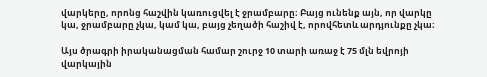վարկերը, որոնց հաշվին կառուցվել է ջրամբարը։ Բայց ունենք այն, որ վարկը կա, ջրամբարը չկա, կամ կա, բայց չեղածի հաշիվ է, որովհետև արդյունքը չկա։

Այս ծրագրի իրականացման համար շուրջ 10 տարի առաջ է 75 մլն եվրոյի վարկային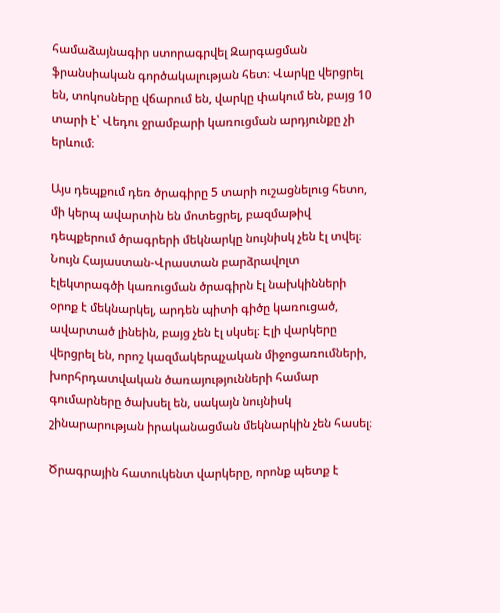համաձայնագիր ստորագրվել Զարգացման ֆրանսիական գործակալության հետ։ Վարկը վերցրել են, տոկոսները վճարում են, վարկը փակում են, բայց 10 տարի է՝ Վեդու ջրամբարի կառուցման արդյունքը չի երևում։

Այս դեպքում դեռ ծրագիրը 5 տարի ուշացնելուց հետո, մի կերպ ավարտին են մոտեցրել, բազմաթիվ դեպքերում ծրագրերի մեկնարկը նույնիսկ չեն էլ տվել։ Նույն Հայաստան-Վրաստան բարձրավոլտ էլեկտրագծի կառուցման ծրագիրն էլ նախկինների օրոք է մեկնարկել, արդեն պիտի գիծը կառուցած, ավարտած լինեին, բայց չեն էլ սկսել։ Էլի վարկերը վերցրել են, որոշ կազմակերպչական միջոցառումների, խորհրդատվական ծառայությունների համար գումարները ծախսել են, սակայն նույնիսկ շինարարության իրականացման մեկնարկին չեն հասել։

Ծրագրային հատուկենտ վարկերը, որոնք պետք է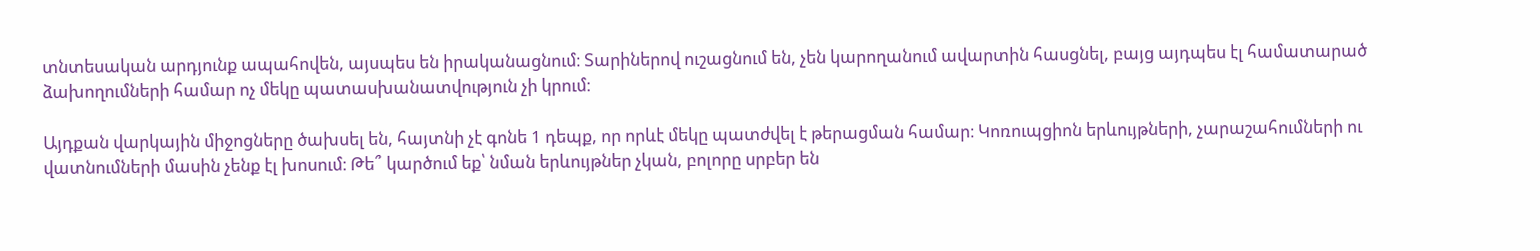տնտեսական արդյունք ապահովեն, այսպես են իրականացնում։ Տարիներով ուշացնում են, չեն կարողանում ավարտին հասցնել, բայց այդպես էլ համատարած ձախողումների համար ոչ մեկը պատասխանատվություն չի կրում։

Այդքան վարկային միջոցները ծախսել են, հայտնի չէ գոնե 1 դեպք, որ որևէ մեկը պատժվել է թերացման համար։ Կոռուպցիոն երևույթների, չարաշահումների ու վատնումների մասին չենք էլ խոսում։ Թե՞ կարծում եք՝ նման երևույթներ չկան, բոլորը սրբեր են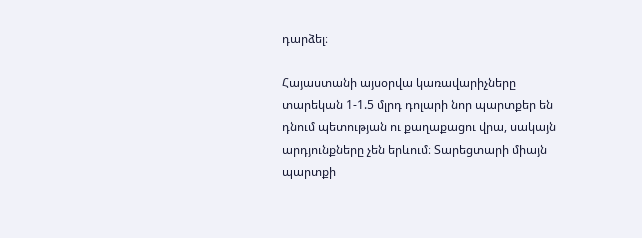դարձել։

Հայաստանի այսօրվա կառավարիչները տարեկան 1-1.5 մլրդ դոլարի նոր պարտքեր են դնում պետության ու քաղաքացու վրա, սակայն արդյունքները չեն երևում։ Տարեցտարի միայն պարտքի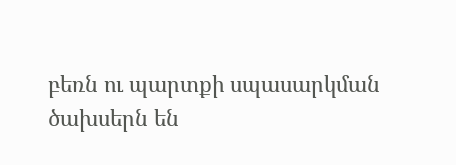բեռն ու պարտքի սպասարկման ծախսերն են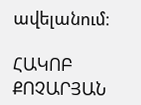ավելանում։

ՀԱԿՈԲ ՔՈՉԱՐՅԱՆ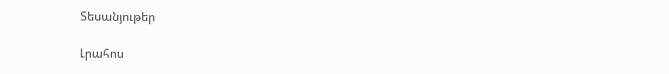Տեսանյութեր

Լրահոս